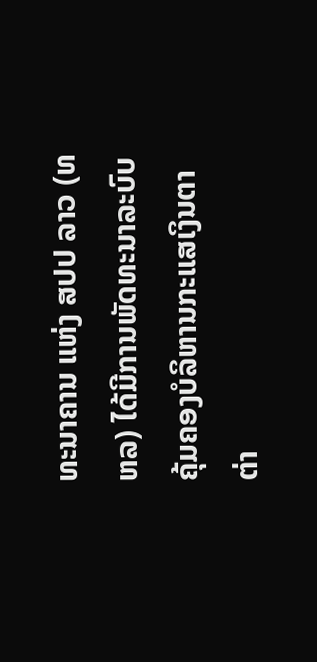ທະນາຄານ ແຫ່ງ ສປປ ລາວ (ທຫລ) ໄດ້ມີການພັດທະນາລະບົບຄຸ້ມຄອງບໍລິຫານກະແສເງິນຕາຕ່າ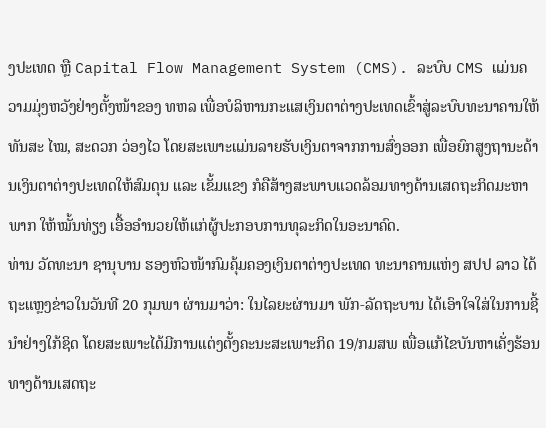ງປະເທດ ຫຼື Capital Flow Management System (CMS). ລະບົບ CMS ແມ່ນຄວາມມຸ່ງຫວັງຢ່າງຕັ້ງໜ້າຂອງ ທຫລ ເພື່ອບໍລິຫານກະແສເງິນຕາຕ່າງປະເທດເຂົ້າສູ່ລະບົບທະນາຄານໃຫ້ທັນສະ ໄໝ, ສະດວກ ວ່ອງໄວ ໂດຍສະເພາະແມ່ນລາຍຮັບເງິນຕາຈາກການສົ່ງອອກ ເພື່ອຍົກສູງຖານະດ້ານເງິນຕາຕ່າງປະເທດໃຫ້ສົມດຸນ ແລະ ເຂັ້ມແຂງ ກໍຄືສ້າງສະພາບແວດລ້ອມທາງດ້ານເສດຖະກິດມະຫາພາກ ໃຫ້ໝັ້ນທ່ຽງ ເອື້ອອຳນວຍໃຫ້ແກ່ຜູ້ປະກອບການທຸລະກິດໃນອະນາຄົດ.
ທ່ານ ວັດທະນາ ຊານຸບານ ຮອງຫົວໜ້າກົມຄຸ້ມຄອງເງິນຕາຕ່າງປະເທດ ທະນາຄານແຫ່ງ ສປປ ລາວ ໄດ້ຖະແຫຼງຂ່າວໃນວັນທີ 20 ກຸມພາ ຜ່ານມາວ່າ: ໃນໄລຍະຜ່ານມາ ພັກ-ລັດຖະບານ ໄດ້ເອົາໃຈໃສ່ໃນການຊີ້ນຳຢ່າງໃກ້ຊິດ ໂດຍສະເພາະໄດ້ມີການແຕ່ງຕັ້ງຄະນະສະເພາະກິດ 19/ກມສພ ເພື່ອແກ້ໄຂບັນຫາເຄັ່ງຮ້ອນທາງດ້ານເສດຖະ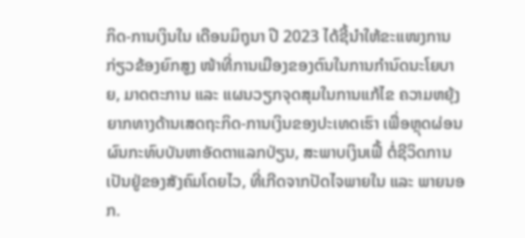ກິດ-ການເງິນໃນ ເດືອນມິຖຸນາ ປີ 2023 ໄດ້ຊີ້ນຳໃຫ້ຂະແໜງການກ່ຽວຂ້ອງຍົກສູງ ໜ້າທີ່ການເມືອງຂອງຕົນໃນການກຳນົດນະໂຍບາຍ, ມາດຕະການ ແລະ ແຜນວຽກຈຸດສຸມໃນການແກ້ໄຂ ຄວາມຫຍຸ້ງຍາກທາງດ້ານເສດຖະກິດ-ການເງິນຂອງປະເທດເຮົາ ເພື່ອຫຼຸດຜ່ອນຜົນກະທົບບັນຫາອັດຕາແລກປ່ຽນ, ສະພາບເງິນເຟີ້ ຕໍ່ຊີວິດການເປັນຢູ່ຂອງສັງຄົມໂດຍໄວ, ທີ່ເກີດຈາກປັດໄຈພາຍໃນ ແລະ ພາຍນອກ.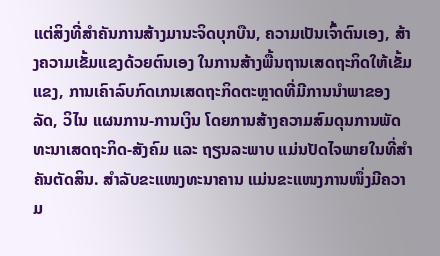ແຕ່ສິງທີ່ສຳຄັນການສ້າງມານະຈິດບຸກບືນ, ຄວາມເປັນເຈົ້າຕົນເອງ, ສ້າງຄວາມເຂັ້ມແຂງດ້ວຍຕົນເອງ ໃນການສ້າງພື້ນຖານເສດຖະກິດໃຫ້ເຂັ້ມແຂງ, ການເຄົາລົບກົດເກນເສດຖະກິດຕະຫຼາດທີ່ມີການນຳພາຂອງລັດ, ວິໄນ ແຜນການ-ການເງິນ ໂດຍການສ້າງຄວາມສົມດຸນການພັດທະນາເສດຖະກິດ-ສັງຄົມ ແລະ ຖຽນລະພາບ ແມ່ນປັດໄຈພາຍໃນທີ່ສຳຄັນຕັດສິນ. ສຳລັບຂະແໜງທະນາຄານ ແມ່ນຂະແໜງການໜຶ່ງມີຄວາມ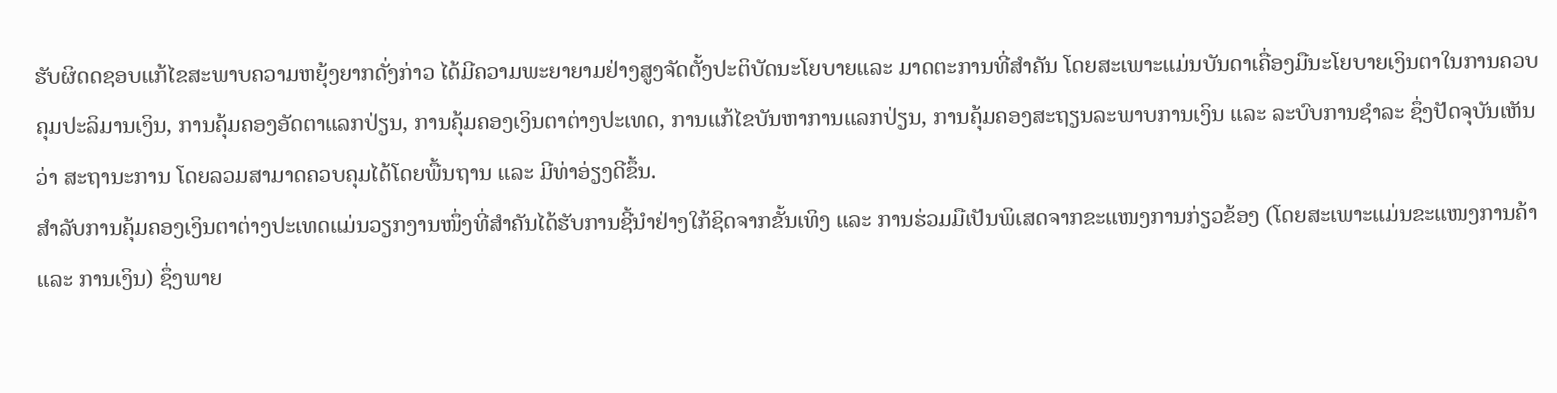ຮັບຜິດດຊອບແກ້ໄຂສະພາບຄວາມຫຍຸ້ງຍາກດັ່ງກ່າວ ໄດ້ມີຄວາມພະຍາຍາມຢ່າງສູງຈັດຕັ້ງປະຕິບັດນະໂຍບາຍແລະ ມາດຕະການທີ່ສຳຄັນ ໂດຍສະເພາະແມ່ນບັນດາເຄື່ອງມືນະໂຍບາຍເງິນຕາໃນການຄວບຄຸມປະລິມານເງິນ, ການຄຸ້ມຄອງອັດຕາແລກປ່ຽນ, ການຄຸ້ມຄອງເງິນຕາຕ່າງປະເທດ, ການແກ້ໄຂບັນຫາການແລກປ່ຽນ, ການຄຸ້ມຄອງສະຖຽນລະພາບການເງິນ ແລະ ລະບົບການຊຳລະ ຊຶ່ງປັດຈຸບັນເຫັນວ່າ ສະຖານະການ ໂດຍລວມສາມາດຄວບຄຸມໄດ້ໂດຍພື້ນຖານ ແລະ ມີທ່າອ່ຽງດີຂຶ້ນ.
ສຳລັບການຄຸ້ມຄອງເງິນຕາຕ່າງປະເທດແມ່ນວຽກງານໜຶ່ງທີ່ສຳຄັນໄດ້ຮັບການຊີ້ນຳຢ່າງໃກ້ຊິດຈາກຂັ້ນເທິງ ແລະ ການຮ່ວມມືເປັນພິເສດຈາກຂະແໜງການກ່ຽວຂ້ອງ (ໂດຍສະເພາະແມ່ນຂະແໜງການຄ້າ ແລະ ການເງິນ) ຊຶ່ງພາຍ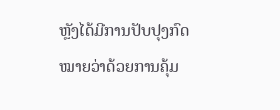ຫຼັງໄດ້ມີການປັບປຸງກົດໝາຍວ່າດ້ວຍການຄຸ້ມ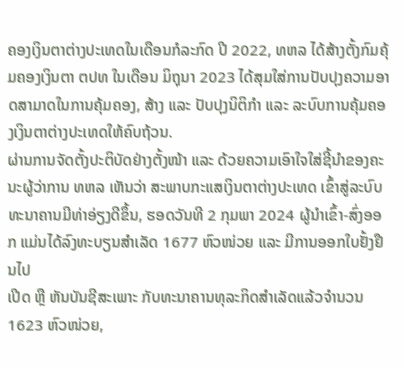ຄອງເງິນຕາຕ່າງປະເທດໃນເດືອນກໍລະກົດ ປີ 2022, ທຫລ ໄດ້ສ້າງຕັ້ງກົມຄຸ້ມຄອງເງິນຕາ ຕປທ ໃນເດືອນ ມິຖຸນາ 2023 ໄດ້ສຸມໃສ່ການປັບປຸງຄວາມອາດສາມາດໃນການຄຸ້ມຄອງ, ສ້າງ ແລະ ປັບປຸງນິຕິກຳ ແລະ ລະບົບການຄຸ້ມຄອງເງິນຕາຕ່າງປະເທດໃຫ້ຄົບຖ້ວນ.
ຜ່ານການຈັດຕັ້ງປະຕິບັດຢ່າງຕັ້ງໜ້າ ແລະ ດ້ວຍຄວາມເອົາໃຈໃສ່ຊີ້ນຳຂອງຄະນະຜູ້ວ່າການ ທຫລ ເຫັນວ່າ ສະພາບກະແສເງິນຕາຕ່າງປະເທດ ເຂົ້າສູ່ລະບົບທະນາຄານມີທ່າອ່ຽງດີຂຶ້ນ, ຮອດວັນທີ 2 ກຸມພາ 2024 ຜູ້ນຳເຂົ້າ-ສົ່ງອອກ ແມ່ນໄດ້ລົງທະບຽນສຳເລັດ 1677 ຫົວໜ່ວຍ ແລະ ມີການອອກໃບຢັ້ງຢືນໄປ
ເປີດ ຫຼື ຫັນບັນຊີສະເພາະ ກັບທະນາຄານທຸລະກິດສຳເລັດແລ້ວຈຳນວນ 1623 ຫົວໜ່ວຍ,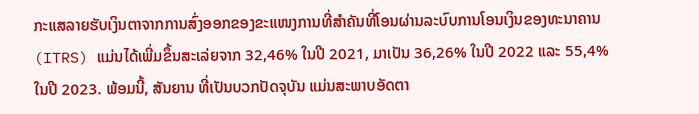ກະແສລາຍຮັບເງິນຕາຈາກການສົ່ງອອກຂອງຂະແໜງການທີ່ສໍາຄັນທີ່ໂອນຜ່ານລະບົບການໂອນເງິນຂອງທະນາຄານ (ITRS) ແມ່ນໄດ້ເພີ່ມຂຶ້ນສະເລ່ຍຈາກ 32,46% ໃນປີ 2021, ມາເປັນ 36,26% ໃນປີ 2022 ແລະ 55,4% ໃນປີ 2023. ພ້ອມນີ້, ສັນຍານ ທີ່ເປັນບວກປັດຈຸບັນ ແມ່ນສະພາບອັດຕາ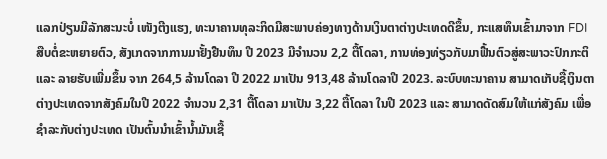ແລກປ່ຽນມີລັກສະນະບໍ່ ເໜັງຕີງແຮງ, ທະນາຄານທຸລະກິດມີສະພາບຄ່ອງທາງດ້ານເງິນຕາຕ່າງປະເທດດີຂຶ້ນ, ກະແສທຶນເຂົ້າມາຈາກ FDI ສືບຕໍ່ຂະຫຍາຍຕົວ, ສັງເກດຈາກການມາຢັ້ງຢືນທຶນ ປີ 2023 ມີຈຳນວນ 2,2 ຕື້ໂດລາ, ການທ່ອງທ່ຽວກັບມາຟື້ນຕົວສູ່ສະພາວະປົກກະຕິ ແລະ ລາຍຮັບເພີ່ມຂຶ້ນ ຈາກ 264,5 ລ້ານໂດລາ ປີ 2022 ມາເປັນ 913,48 ລ້ານໂດລາປີ 2023. ລະບົບທະນາຄານ ສາມາດເກັບຊື້ເງິນຕາຕ່າງປະເທດຈາກສັງຄົມໃນປີ 2022 ຈຳນວນ 2,31 ຕື້ໂດລາ ມາເປັນ 3,22 ຕື້ໂດລາ ໃນປີ 2023 ແລະ ສາມາດດັດສົມໃຫ້ແກ່ສັງຄົມ ເພື່ອຊຳລະກັບຕ່າງປະເທດ ເປັນຕົ້ນນຳເຂົ້ານ້ຳມັນເຊື້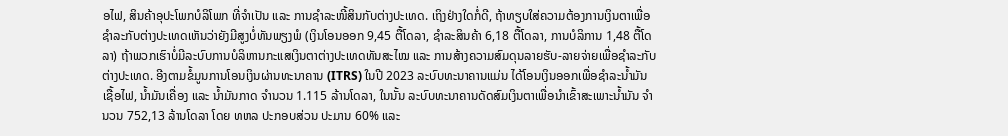ອໄຟ, ສິນຄ້າອຸປະໂພກບໍລິໂພກ ທີ່ຈຳເປັນ ແລະ ການຊຳລະໜີ້ສິນກັບຕ່າງປະເທດ. ເຖິງຢ່າງໃດກໍ່ດີ, ຖ້າທຽບໃສ່ຄວາມຕ້ອງການເງິນຕາເພື່ອຊຳລະກັບຕ່າງປະເທດເຫັນວ່າຍັງມີສູງບໍ່ທັນພຽງພໍ (ເງິນໂອນອອກ 9,45 ຕື້ໂດລາ, ຊຳລະສິນຄ້າ 6,18 ຕື້ໂດລາ, ການບໍລິການ 1,48 ຕື້ໂດລາ) ຖ້າພວກເຮົາບໍ່ມີລະບົບການບໍລິຫານກະແສເງິນຕາຕ່າງປະເທດທັນສະໄໝ ແລະ ການສ້າງຄວາມສົມດຸນລາຍຮັບ-ລາຍຈ່າຍເພື່ອຊຳລະກັບຕ່າງປະເທດ. ອີງຕາມຂໍ້ມູນການໂອນເງິນຜ່ານທະນາຄານ (ITRS) ໃນປີ 2023 ລະບົບທະນາຄານແມ່ນ ໄດ້ໂອນເງິນອອກເພື່ອຊຳລະນ້ຳມັນເຊື້ອໄຟ, ນ້ຳມັນເຄື່ອງ ແລະ ນ້ຳມັນກາດ ຈຳນວນ 1.115 ລ້ານໂດລາ, ໃນນັ້ນ ລະບົບທະນາຄານດັດສົມເງິນຕາເພື່ອນຳເຂົ້າສະເພາະນ້ຳມັນ ຈຳນວນ 752,13 ລ້ານໂດລາ ໂດຍ ທຫລ ປະກອບສ່ວນ ປະມານ 60% ແລະ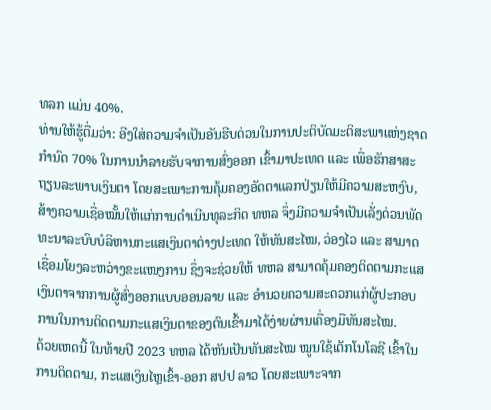ທລກ ແມ່ນ 40%.
ທ່ານໃຫ້ຮູ້ຕື່ມວ່າ: ອີງໃສ່ຄວາມຈຳເປັນອັນຮີບດ່ວນໃນການປະຕິບັດມະຕິສະພາແຫ່ງຊາດກຳນົດ 70% ໃນການນຳລາຍຮັບຈາການສົ່ງອອກ ເຂົ້າມາປະເທດ ແລະ ເພື່ອຮັກສາສະຖຽນລະພາບເງິນຕາ ໂດຍສະເພາະການຄຸ້ມຄອງອັດຕາແລກປ່ຽນໃຫ້ມີຄວາມສະຫງົບ, ສ້າງຄວາມເຊື່ອໝັ້ນໃຫ້ແກ່ການດຳເນີນທຸລະກິດ ທຫລ ຈຶ່ງມີຄວາມຈຳເປັນເລັ່ງດ່ວນພັດທະນາລະບົບບໍລິຫານກະແສເງິນຕາຕ່າງປະເທດ ໃຫ້ທັນສະໄໝ, ວ່ອງໄວ ແລະ ສາມາດເຊື່ອມໂຍງລະຫວ່າງຂະແໜງການ ຊຶ່ງຈະຊ່ວຍໃຫ້ ທຫລ ສາມາດຄຸ້ມຄອງຕິດຕາມກະແສເງິນຕາຈາກການຜູ້ສົ່ງອອກແບບອອນລາຍ ແລະ ອໍານວຍຄວາມສະດວກແກ່ຜູ້ປະກອບການໃນການຕິດຕາມກະແສເງິນຕາຂອງຕົນເຂົ້າມາໄດ້ງ່າຍຜ່ານເຄື່ອງມືທັນສະໄໝ.
ດ້ວຍເຫດນີ້ ໃນທ້າຍປີ 2023 ທຫລ ໄດ້ຫັນເປັນທັນສະໄໝ ໝູນໃຊ້ເຕັກໂນໂລຊີ ເຂົ້າໃນການຕິດຕາມ, ກະແສເງິນໄຫຼເຂົ້າ-ອອກ ສປປ ລາວ ໂດຍສະເພາະຈາກ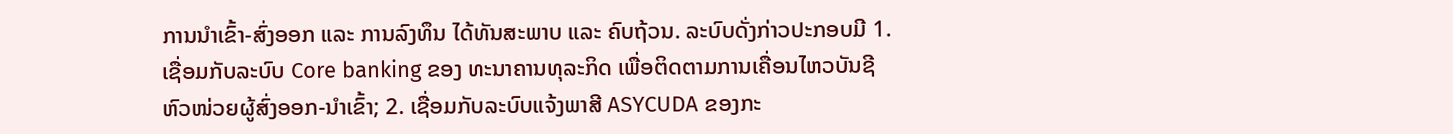ການນໍາເຂົ້າ-ສົ່ງອອກ ແລະ ການລົງທຶນ ໄດ້ທັນສະພາບ ແລະ ຄົບຖ້ວນ. ລະບົບດັ່ງກ່າວປະກອບມີ 1. ເຊື່ອມກັບລະບົບ Core banking ຂອງ ທະນາຄານທຸລະກິດ ເພື່ອຕິດຕາມການເຄື່ອນໄຫວບັນຊີຫົວໜ່ວຍຜູ້ສົ່ງອອກ-ນຳເຂົ້າ; 2. ເຊື່ອມກັບລະບົບແຈ້ງພາສີ ASYCUDA ຂອງກະ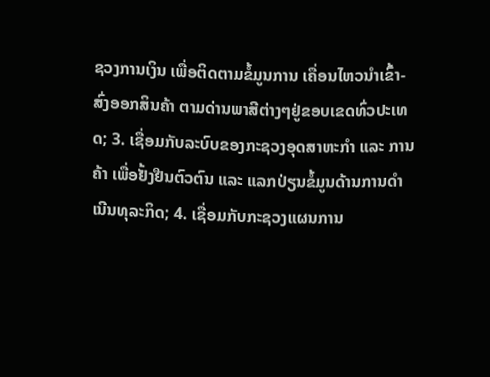ຊວງການເງິນ ເພື່ອຕິດຕາມຂໍ້ມູນການ ເຄື່ອນໄຫວນໍາເຂົ້າ-ສົ່ງອອກສິນຄ້າ ຕາມດ່ານພາສີຕ່າງໆຢູ່ຂອບເຂດທົ່ວປະເທດ; 3. ເຊື່ອມກັບລະບົບຂອງກະຊວງອຸດສາຫະກໍາ ແລະ ການຄ້າ ເພື່ອຢັ້ງຢືນຕົວຕົນ ແລະ ແລກປ່ຽນຂໍ້ມູນດ້ານການດໍາເນີນທຸລະກິດ; 4. ເຊື່ອມກັບກະຊວງແຜນການ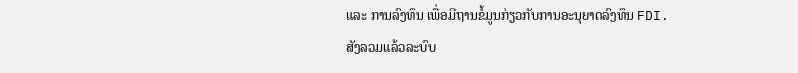ແລະ ການລົງທຶນ ເພື່ອມີຖານຂໍ້ມູນກ່ຽວກັບການອະນຸຍາດລົງທຶນ FDI.
ສັງລວມແລ້ວລະບົບ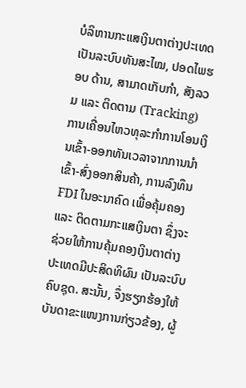ບໍລິຫານກະແສເງິນຕາຕ່າງປະເທດເປັນລະບົບທັນສະໄໝ, ປອດໄພຮອບ ດ້ານ, ສາມາດເກັບກໍາ, ສັງລວມ ແລະ ຕິດຕາມ (Tracking) ການເຄື່ອນໄຫວທຸລະກໍາການໂອນເງິນເຂົ້າ-ອອກທັນເວລາຈາກການນໍາເຂົ້າ-ສົ່ງອອກສິນຄ້າ, ການລົງທຶນ FDI ໃນອະນາຄົດ ເພື່ອຄຸ້ມຄອງ ແລະ ຕິດຕາມກະແສເງິນຕາ ຊຶ່ງຈະຊ່ວຍໃຫ້ການຄຸ້ມຄອງເງິນຕາຕ່າງປະເທດມີປະສິດທິຜົນ ເປັນລະບົບຄົບຊຸດ. ສະນັ້ນ, ຈຶ່ງຮຽກຮ້ອງໃຫ້ບັນດາຂະແໜງການກ່ຽວຂ້ອງ, ຜູ້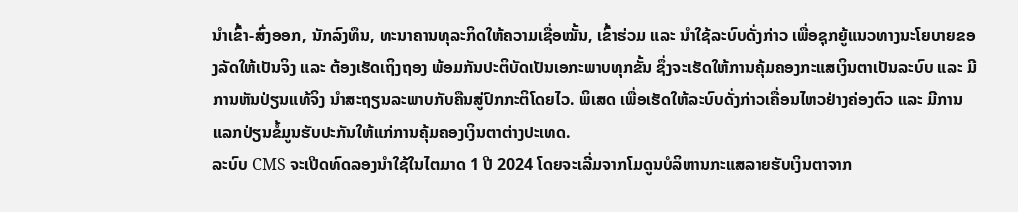ນຳເຂົ້າ-ສົ່ງອອກ, ນັກລົງທຶນ, ທະນາຄານທຸລະກິດໃຫ້ຄວາມເຊື່ອໝັ້ນ, ເຂົ້າຮ່ວມ ແລະ ນຳໃຊ້ລະບົບດັ່ງກ່າວ ເພື່ອຊຸກຍູ້ແນວທາງນະໂຍບາຍຂອງລັດໃຫ້ເປັນຈິງ ແລະ ຕ້ອງເຮັດເຖິງຖອງ ພ້ອມກັນປະຕິບັດເປັນເອກະພາບທຸກຂັ້ນ ຊຶ່ງຈະເຮັດໃຫ້ການຄຸ້ມຄອງກະແສເງິນຕາເປັນລະບົບ ແລະ ມີການຫັນປ່ຽນແທ້ຈິງ ນຳສະຖຽນລະພາບກັບຄືນສູ່ປົກກະຕິໂດຍໄວ. ພິເສດ ເພື່ອເຮັດໃຫ້ລະບົບດັ່ງກ່າວເຄື່ອນໄຫວຢ່າງຄ່ອງຕົວ ແລະ ມີການແລກປ່ຽນຂໍ້ມູນຮັບປະກັນໃຫ້ແກ່ການຄຸ້ມຄອງເງິນຕາຕ່າງປະເທດ.
ລະບົບ CMS ຈະເປີດທົດລອງນໍາໃຊ້ໃນໄຕມາດ 1 ປີ 2024 ໂດຍຈະເລີ່ມຈາກໂມດູນບໍລິຫານກະແສລາຍຮັບເງິນຕາຈາກ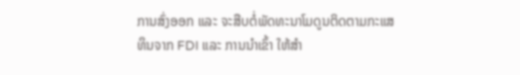ການສົ່ງອອກ ແລະ ຈະສືບຕໍ່ພັດທະນາໂມດູນຕິດຕາມກະແສທຶນຈາກ FDI ແລະ ການນໍາເຂົ້າ ໃຫ້ສໍາ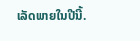ເລັດພາຍໃນປີນີ້.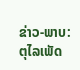ຂ່າວ-ພາບ: ຕຸໄລເພັດ